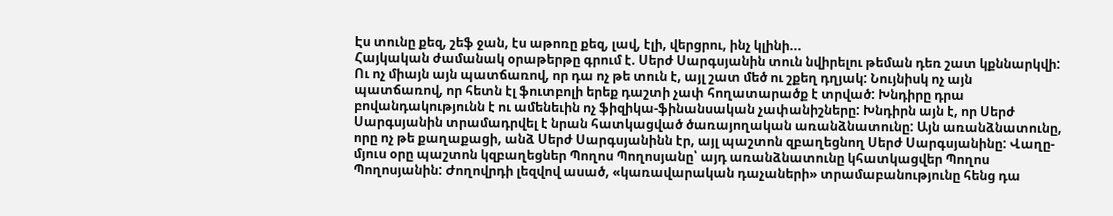Էս տունը քեզ, շեֆ ջան, էս աթոռը քեզ, լավ, էլի, վերցրու, ինչ կլինի...
Հայկական ժամանակ օրաթերթը գրում է. Սերժ Սարգսյանին տուն նվիրելու թեման դեռ շատ կքննարկվի: Ու ոչ միայն այն պատճառով, որ դա ոչ թե տուն է, այլ շատ մեծ ու շքեղ դղյակ: Նույնիսկ ոչ այն պատճառով, որ հետն էլ ֆուտբոլի երեք դաշտի չափ հողատարածք է տրված: Խնդիրը դրա բովանդակությունն է ու ամենեւին ոչ ֆիզիկա-ֆինանսական չափանիշները: Խնդիրն այն է, որ Սերժ Սարգսյանին տրամադրվել է նրան հատկացված ծառայողական առանձնատունը: Այն առանձնատունը, որը ոչ թե քաղաքացի, անձ Սերժ Սարգսյանինն էր, այլ պաշտոն զբաղեցնող Սերժ Սարգսյանինը: Վաղը-մյուս օրը պաշտոն կզբաղեցներ Պողոս Պողոսյանը՝ այդ առանձնատունը կհատկացվեր Պողոս Պողոսյանին: Ժողովրդի լեզվով ասած, «կառավարական դաչաների» տրամաբանությունը հենց դա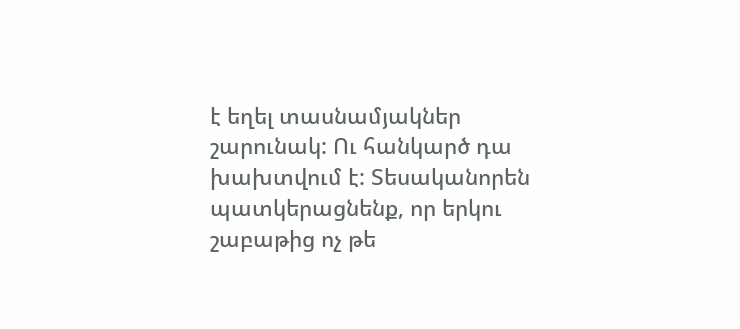է եղել տասնամյակներ շարունակ: Ու հանկարծ դա խախտվում է: Տեսականորեն պատկերացնենք, որ երկու շաբաթից ոչ թե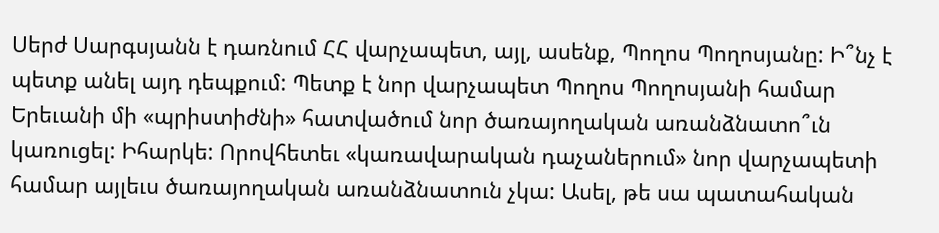Սերժ Սարգսյանն է դառնում ՀՀ վարչապետ, այլ, ասենք, Պողոս Պողոսյանը: Ի՞նչ է պետք անել այդ դեպքում: Պետք է նոր վարչապետ Պողոս Պողոսյանի համար Երեւանի մի «պրիստիժնի» հատվածում նոր ծառայողական առանձնատո՞ւն կառուցել: Իհարկե: Որովհետեւ «կառավարական դաչաներում» նոր վարչապետի համար այլեւս ծառայողական առանձնատուն չկա: Ասել, թե սա պատահական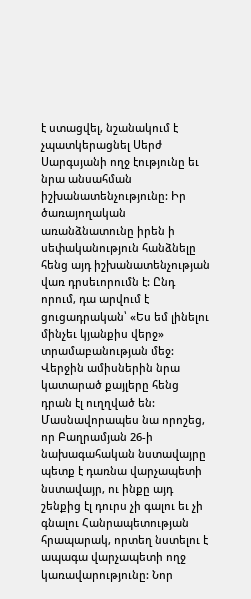է ստացվել, նշանակում է չպատկերացնել Սերժ Սարգսյանի ողջ էությունը եւ նրա անսահման իշխանատենչությունը: Իր ծառայողական առանձնատունը իրեն ի սեփականություն հանձնելը հենց այդ իշխանատենչության վառ դրսեւորումն է: Ընդ որում, դա արվում է ցուցադրական՝ «Ես եմ լինելու մինչեւ կյանքիս վերջ» տրամաբանության մեջ: Վերջին ամիսներին նրա կատարած քայլերը հենց դրան էլ ուղղված են: Մասնավորապես նա որոշեց, որ Բաղրամյան 26-ի նախագահական նստավայրը պետք է դառնա վարչապետի նստավայր, ու ինքը այդ շենքից էլ դուրս չի գալու եւ չի գնալու Հանրապետության հրապարակ, որտեղ նստելու է ապագա վարչապետի ողջ կառավարությունը: Նոր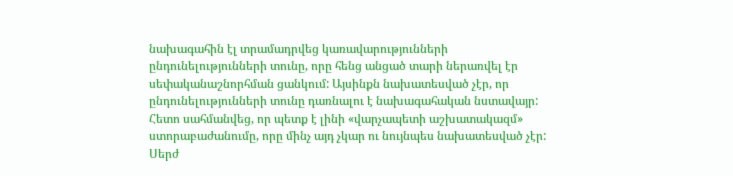նախագահին էլ տրամադրվեց կառավարությունների ընդունելությունների տունը, որը հենց անցած տարի ներառվել էր սեփականաշնորհման ցանկում: Այսինքն նախատեսված չէր, որ ընդունելությունների տունը դառնալու է նախագահական նստավայր: Հետո սահմանվեց, որ պետք է լինի «վարչապետի աշխատակազմ» ստորաբաժանումը, որը մինչ այդ չկար ու նույնպես նախատեսված չէր: Սերժ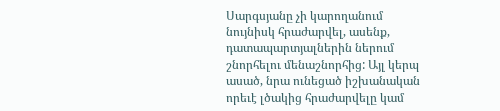Սարգսյանը չի կարողանում նույնիսկ հրաժարվել, ասենք, դատապարտյալներին ներում շնորհելու մենաշնորհից: Այլ կերպ ասած, նրա ունեցած իշխանական որեւէ լծակից հրաժարվելը կամ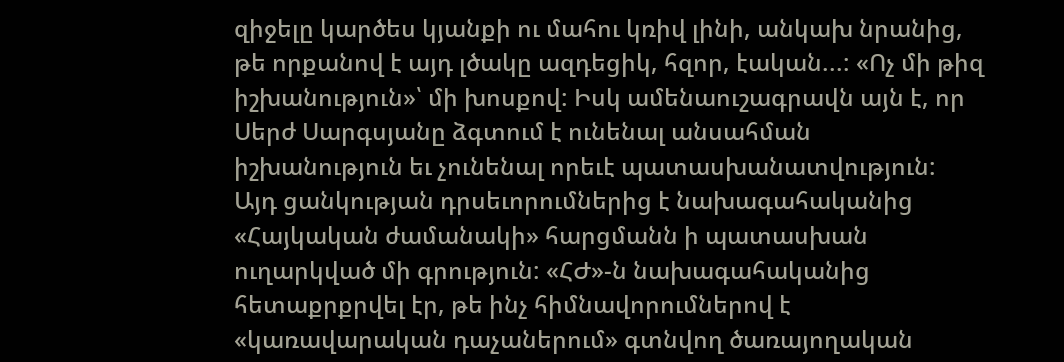զիջելը կարծես կյանքի ու մահու կռիվ լինի, անկախ նրանից, թե որքանով է այդ լծակը ազդեցիկ, հզոր, էական...: «Ոչ մի թիզ իշխանություն»՝ մի խոսքով: Իսկ ամենաուշագրավն այն է, որ Սերժ Սարգսյանը ձգտում է ունենալ անսահման իշխանություն եւ չունենալ որեւէ պատասխանատվություն: Այդ ցանկության դրսեւորումներից է նախագահականից «Հայկական ժամանակի» հարցմանն ի պատասխան ուղարկված մի գրություն: «ՀԺ»-ն նախագահականից հետաքրքրվել էր, թե ինչ հիմնավորումներով է «կառավարական դաչաներում» գտնվող ծառայողական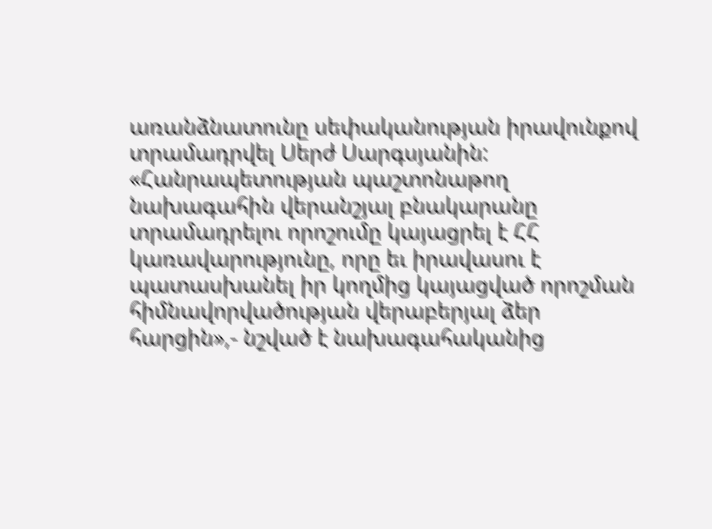առանձնատունը սեփականության իրավունքով տրամադրվել Սերժ Սարգսյանին: «Հանրապետության պաշտոնաթող նախագահին վերանշյալ բնակարանը տրամադրելու որոշումը կայացրել է ՀՀ կառավարությունը, որը եւ իրավասու է պատասխանել իր կողմից կայացված որոշման հիմնավորվածության վերաբերյալ ձեր հարցին»,- նշված է նախագահականից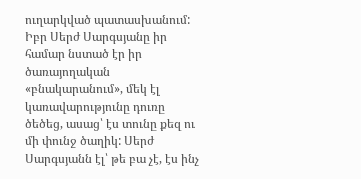ուղարկված պատասխանում: Իբր Սերժ Սարգսյանը իր համար նստած էր իր ծառայողական «բնակարանում», մեկ էլ կառավարությունը դուռը ծեծեց, ասաց՝ էս տունը քեզ ու մի փունջ ծաղիկ: Սերժ Սարգսյանն էլ՝ թե բա չէ, էս ինչ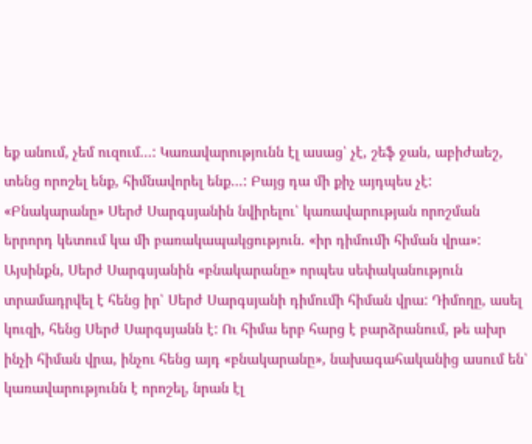եք անում, չեմ ուզում...: Կառավարությունն էլ ասաց՝ չէ, շեֆ ջան, աբիժաեշ, տենց որոշել ենք, հիմնավորել ենք...: Բայց դա մի քիչ այդպես չէ: «Բնակարանը» Սերժ Սարգսյանին նվիրելու՝ կառավարության որոշման երրորդ կետում կա մի բառակապակցություն. «իր դիմումի հիման վրա»: Այսինքն, Սերժ Սարգսյանին «բնակարանը» որպես սեփականություն տրամադրվել է հենց իր՝ Սերժ Սարգսյանի դիմումի հիման վրա: Դիմողը, ասել կուզի, հենց Սերժ Սարգսյանն է: Ու հիմա երբ հարց է բարձրանում, թե ախր ինչի հիման վրա, ինչու հենց այդ «բնակարանը», նախագահականից ասում են՝ կառավարությունն է որոշել, նրան էլ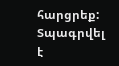հարցրեք: Տպագրվել է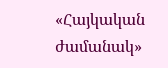«Հայկական ժամանակ»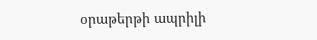օրաթերթի ապրիլի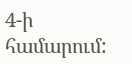4-ի համարում: